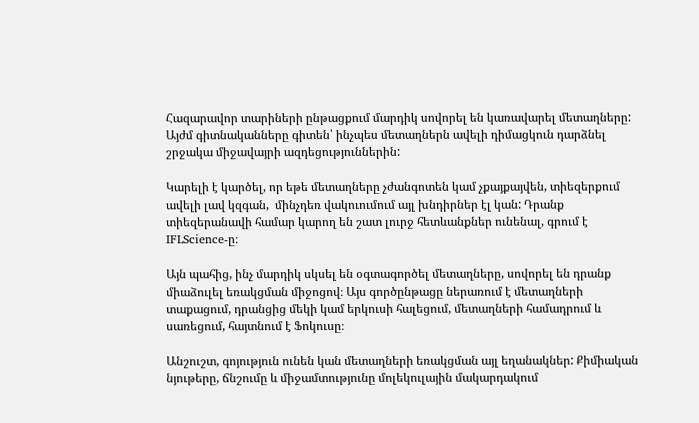Հազարավոր տարիների ընթացքում մարդիկ սովորել են կառավարել մետաղները: Այժմ գիտնականները գիտեն՝ ինչպես մետաղներն ավելի դիմացկուն դարձնել շրջակա միջավայրի ազդեցություններին:

Կարելի է կարծել, որ եթե մետաղները չժանգոտեն կամ չքայքայվեն, տիեզերքում ավելի լավ կզգան,  մինչդեռ վակուումում այլ խնդիրներ էլ կան: Դրանք տիեզերանավի համար կարող են շատ լուրջ հետևանքներ ունենալ, գրում է IFLScience-ը։

Այն պահից, ինչ մարդիկ սկսել են օգտագործել մետաղները, սովորել են դրանք միաձուլել եռակցման միջոցով։ Այս գործընթացը ներառում է մետաղների տաքացում, դրանցից մեկի կամ երկուսի հալեցում, մետաղների համադրում և սառեցում, հայտնում է Ֆոկուսը։

Անշուշտ, գոյություն ունեն կան մետաղների եռակցման այլ եղանակներ: Քիմիական նյութերը, ճնշումը և միջամտությունը մոլեկուլային մակարդակում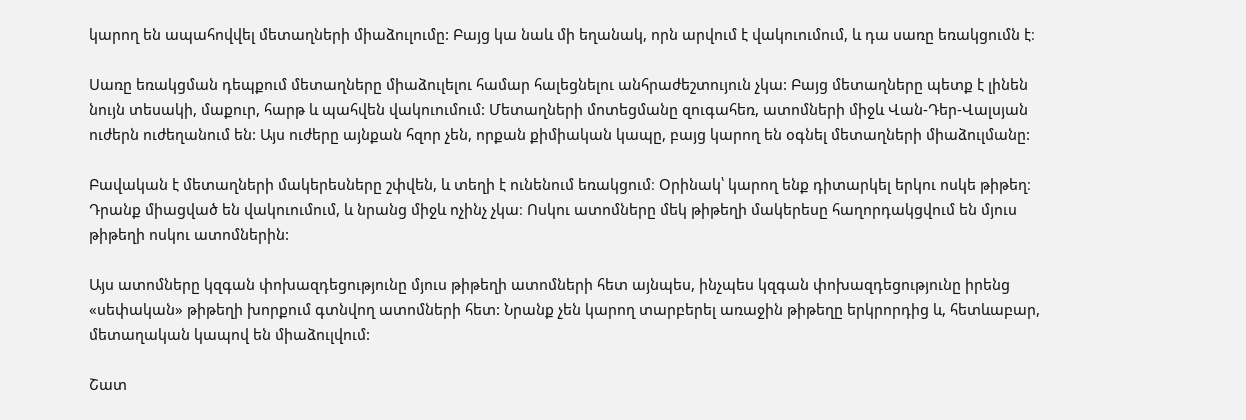կարող են ապահովվել մետաղների միաձուլումը: Բայց կա նաև մի եղանակ, որն արվում է վակուումում, և դա սառը եռակցումն է։

Սառը եռակցման դեպքում մետաղները միաձուլելու համար հալեցնելու անհրաժեշտույուն չկա: Բայց մետաղները պետք է լինեն նույն տեսակի, մաքուր, հարթ և պահվեն վակուումում: Մետաղների մոտեցմանը զուգահեռ, ատոմների միջև Վան-Դեր-Վալսյան ուժերն ուժեղանում են: Այս ուժերը այնքան հզոր չեն, որքան քիմիական կապը, բայց կարող են օգնել մետաղների միաձուլմանը:

Բավական է մետաղների մակերեսները շփվեն, և տեղի է ունենում եռակցում։ Օրինակ՝ կարող ենք դիտարկել երկու ոսկե թիթեղ։ Դրանք միացված են վակուումում, և նրանց միջև ոչինչ չկա։ Ոսկու ատոմները մեկ թիթեղի մակերեսը հաղորդակցվում են մյուս թիթեղի ոսկու ատոմներին:

Այս ատոմները կզգան փոխազդեցությունը մյուս թիթեղի ատոմների հետ այնպես, ինչպես կզգան փոխազդեցությունը իրենց «սեփական» թիթեղի խորքում գտնվող ատոմների հետ: Նրանք չեն կարող տարբերել առաջին թիթեղը երկրորդից և, հետևաբար, մետաղական կապով են միաձուլվում:

Շատ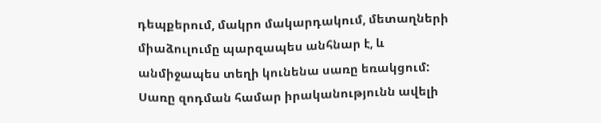դեպքերում, մակրո մակարդակում, մետաղների միաձուլումը պարզապես անհնար է, և անմիջապես տեղի կունենա սառը եռակցում: Սառը զոդման համար իրականությունն ավելի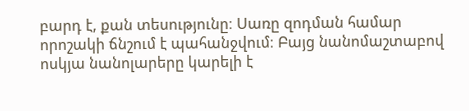բարդ է, քան տեսությունը։ Սառը զոդման համար որոշակի ճնշում է պահանջվում։ Բայց նանոմաշտաբով ոսկյա նանոլարերը կարելի է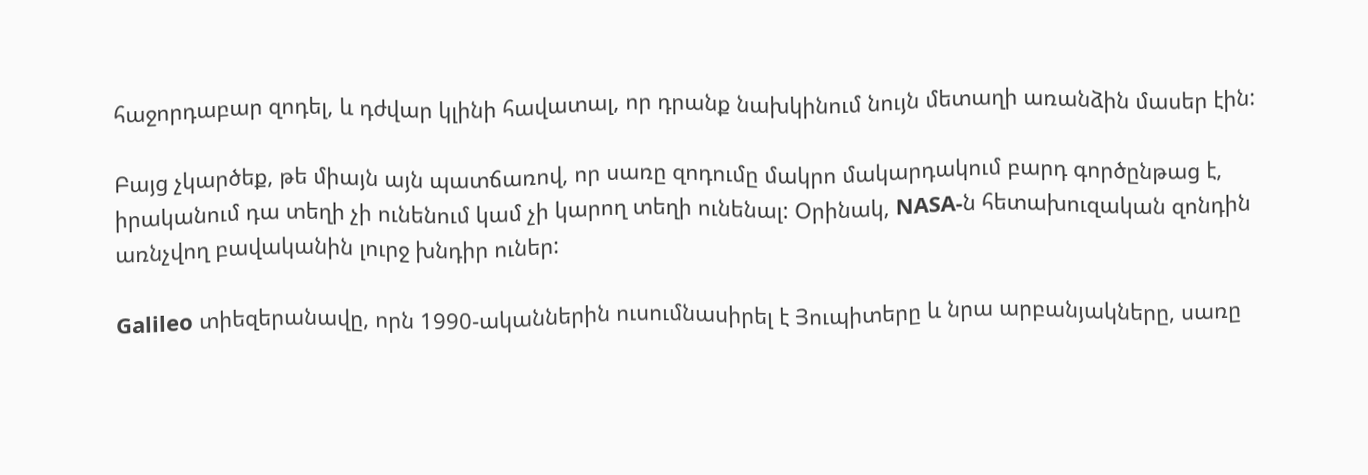հաջորդաբար զոդել, և դժվար կլինի հավատալ, որ դրանք նախկինում նույն մետաղի առանձին մասեր էին:

Բայց չկարծեք, թե միայն այն պատճառով, որ սառը զոդումը մակրո մակարդակում բարդ գործընթաց է, իրականում դա տեղի չի ունենում կամ չի կարող տեղի ունենալ: Օրինակ, NASA-ն հետախուզական զոնդին առնչվող բավականին լուրջ խնդիր ուներ:

Galileo տիեզերանավը, որն 1990-ականներին ուսումնասիրել է Յուպիտերը և նրա արբանյակները, սառը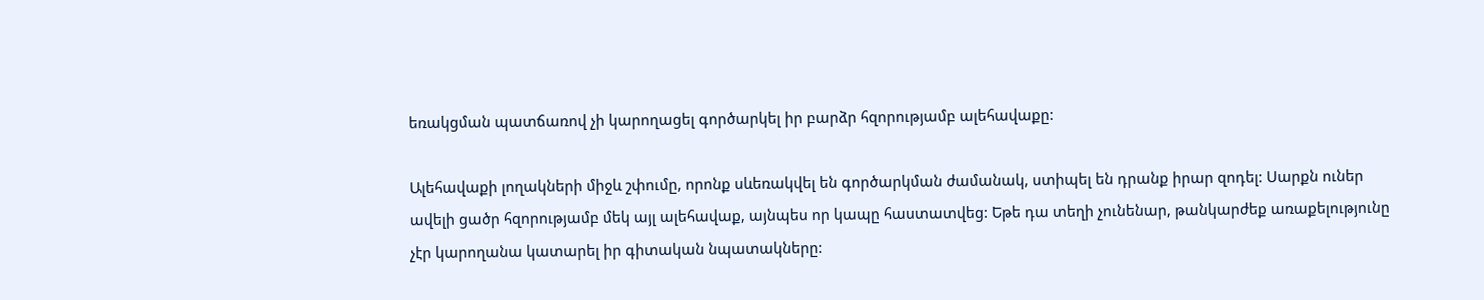եռակցման պատճառով չի կարողացել գործարկել իր բարձր հզորությամբ ալեհավաքը:

Ալեհավաքի լողակների միջև շփումը, որոնք սևեռակվել են գործարկման ժամանակ, ստիպել են դրանք իրար զոդել: Սարքն ուներ ավելի ցածր հզորությամբ մեկ այլ ալեհավաք, այնպես որ կապը հաստատվեց: Եթե դա տեղի չունենար, թանկարժեք առաքելությունը չէր կարողանա կատարել իր գիտական նպատակները: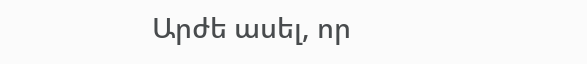Արժե ասել, որ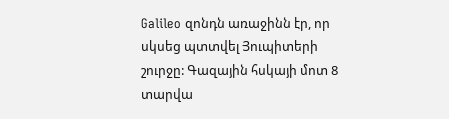Galileo զոնդն առաջինն էր, որ սկսեց պտտվել Յուպիտերի շուրջը: Գազային հսկայի մոտ 8 տարվա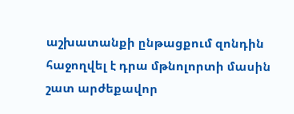աշխատանքի ընթացքում զոնդին հաջողվել է դրա մթնոլորտի մասին շատ արժեքավոր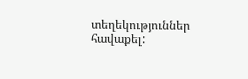տեղեկություններ հավաքել: